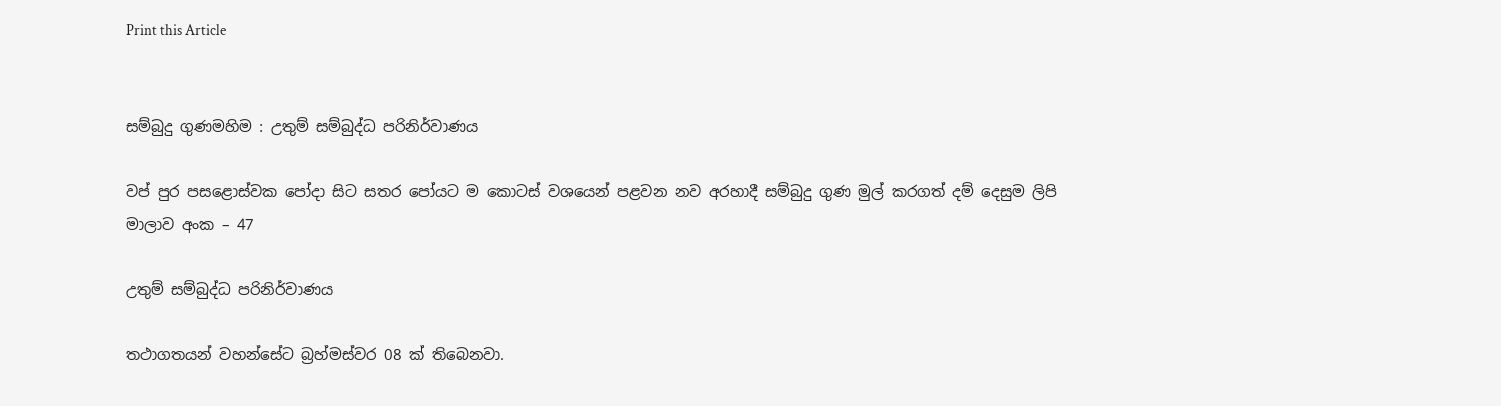Print this Article


සම්බුදු ගුණමහිම : උතුම් සම්බුද්ධ පරිනිර්වාණය

වප් පුර පසළොස්වක පෝදා සිට සතර පෝයට ම කොටස් වශයෙන් පළවන නව අරහාදී සම්බුදු ගුණ මුල් කරගත් දම් දෙසුම ලිපි මාලාව අංක – 47

උතුම් සම්බුද්ධ පරිනිර්වාණය

තථාගතයන් වහන්සේට බ්‍රහ්මස්වර 08 ක් තිබෙනවා.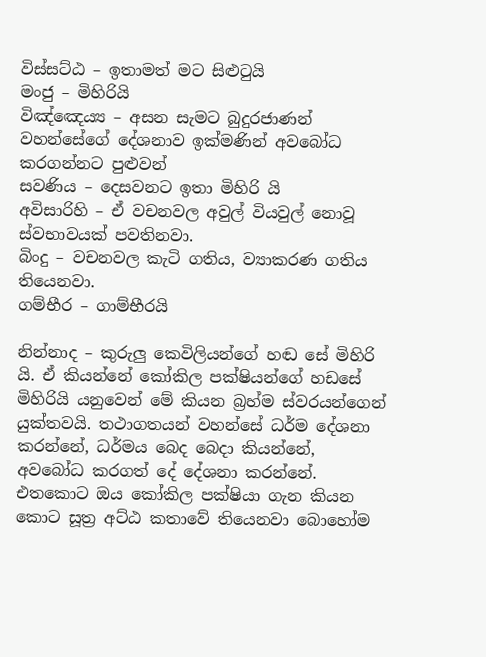විස්සට්ඨ – ඉතාමත් මට සිළුටුයි
මංජු – මිහිරියි
විඤ්ඤෙය්‍ය – අසන සැමට බුදුරජාණන් වහන්සේගේ දේශනාව ඉක්මණින් අවබෝධ කරගන්නට පුළුවන්
සවණිය – දෙසවනට ඉතා මිහිරි යි
අවිසාරිහි – ඒ වචනවල අවුල් වියවුල් නොවූ ස්වභාවයක් පවතිනවා.
බිංදු – වචනවල කැටි ගතිය, ව්‍යාකරණ ගතිය තියෙනවා.
ගම්භීර – ගාම්භීරයි

නින්නාද – කුරුලු කෙවිලියන්ගේ හඬ සේ මිහිරි යි. ඒ කියන්නේ කෝකිල පක්ෂියන්ගේ හඩසේ මිහිරියි යනුවෙන් මේ කියන බ්‍රහ්ම ස්වරයන්ගෙන් යුක්තවයි. තථාගතයන් වහන්සේ ධර්ම දේශනා කරන්නේ, ධර්මය බෙද බෙදා කියන්නේ, අවබෝධ කරගත් දේ දේශනා කරන්නේ. එතකොට ඔය කෝකිල පක්ෂියා ගැන කියන කොට සූත්‍ර අට්ඨ කතාවේ තියෙනවා බොහෝම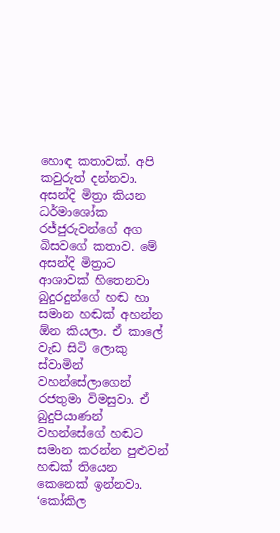හොඳ කතාවක්. අපි කවුරුත් දන්නවා. අසන්දි මිත්‍රා කියන ධර්මාශෝක රජ්ජුරුවන්ගේ අග බිසවගේ කතාව. මේ අසන්දි මිත්‍රාට ආශාවක් හිතෙනවා බුදුරදුන්ගේ හඬ හා සමාන හඬක් අහන්න ඕන කියලා. ඒ කාලේ වැඩ සිටි ලොකු ස්වාමින් වහන්සේලාගෙන් රජතුමා විමසුවා. ඒ බුදුපියාණන් වහන්සේගේ හඬට සමාන කරන්න පුළුවන් හඬක් තියෙන කෙනෙක් ඉන්නවා. ‘කෝකිල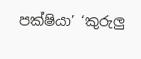පක්ෂියා’ ‘කුරුලු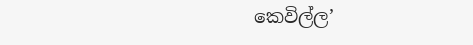කෙවිල්ල’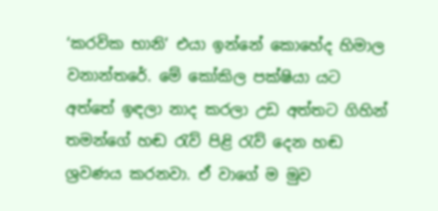‘කරවික භානි’ එයා ඉන්නේ කොහේද හිමාල වනාන්තරේ. මේ කෝකිල පක්ෂියා යට අත්තේ ඉඳලා නාද කරලා උඩ අත්තට ගිහින් තමන්ගේ හඬ රැව් පිළි රැව් දෙන හඬ ශ්‍රවණය කරනවා. ඒ වාගේ ම මුව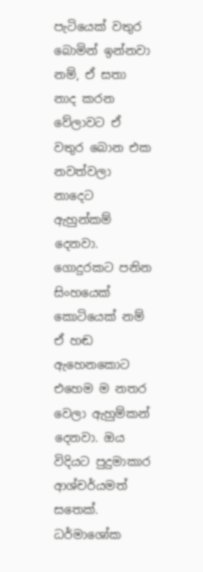පැටියෙක් වතුර බොමින් ඉන්නවා නම්, ඒ සතා නාද කරන වේලාවට ඒ වතුර බොන එක නවත්වලා නාදෙට ඇහුන්කම් දෙනවා. ගොදුරකට පනින සිංහයෙක් කොටියෙක් නම් ඒ හඬ ඇහෙනකොට එහෙම ම නතර වෙලා ඇහුම්කන් දෙනවා. ඔය විදියට පුදුමාකාර ආශ්චර්යමත් සතෙක්. ධර්මාශෝක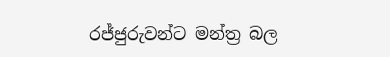රජ්ජුරුවන්ට මන්ත්‍ර බල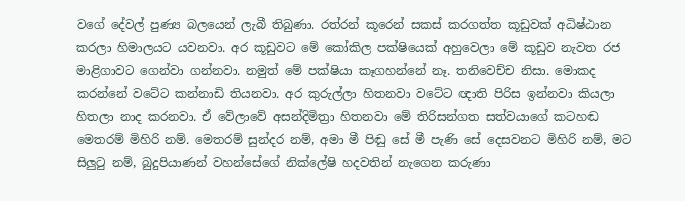වගේ දේවල් පුණ්‍ය බලයෙන් ලැබී තිබුණා. රත්රන් කූරෙන් සකස් කරගත්ත කූඩුවක් අධිෂ්ඨාන කරලා හිමාලයට යවනවා. අර කූඩුවට මේ කෝකිල පක්ෂියෙක් අහුවෙලා මේ කූඩුව නැවත රජ මාළිගාවට ගෙන්වා ගන්නවා. නමුත් මේ පක්ෂියා කෑගහන්නේ නෑ. තනිවෙච්ච නිසා. මොකද කරන්නේ වටේට කන්නාඩි තියනවා. අර කුරුල්ලා හිතනවා වටේට ඥාති පිරිස ඉන්නවා කියලා හිතලා නාද කරනවා. ඒ වේලාවේ අසන්දිමිත්‍රා හිතනවා මේ තිරිසන්ගත සත්වයාගේ කටහඬ මෙතරම් මිහිරි නම්. මෙතරම් සුන්දර නම්, අමා මී පිඬු සේ මී පැණි සේ දෙසවනට මිහිරි නම්, මට සිලුටු නම්, බුදුපියාණන් වහන්සේගේ නික්ලේෂි හදවතින් නැගෙන කරුණා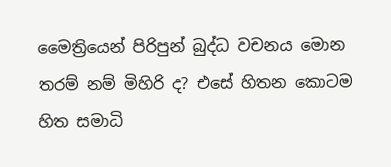මෛත්‍රියෙන් පිරිපුන් බුද්ධ වචනය මොන තරම් නම් මිහිරි ද? එසේ හිතන කොටම හිත සමාධි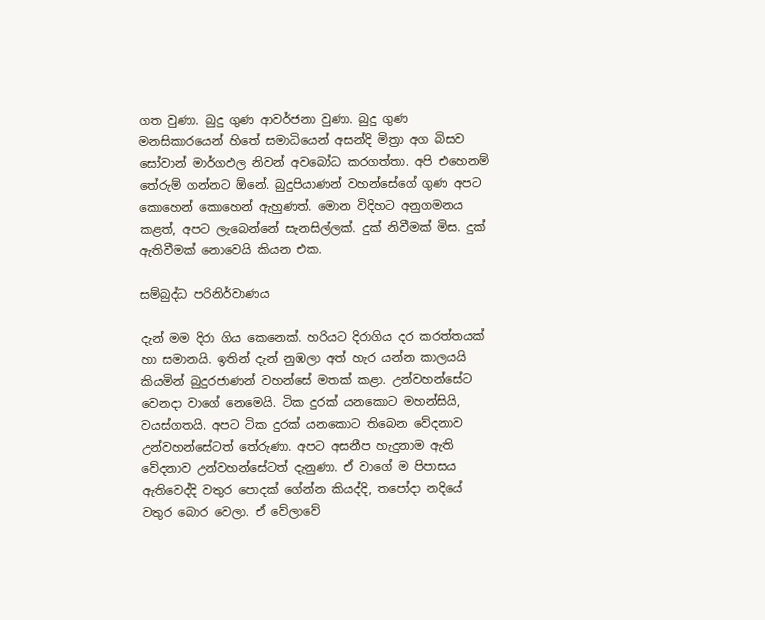ගත වුණා. බුදු ගුණ ආවර්ජනා වුණා. බුදු ගුණ මනසිකාරයෙන් හිතේ සමාධියෙන් අසන්දි මිත්‍රා අග බිසව සෝවාන් මාර්ගඵල නිවන් අවබෝධ කරගත්තා. අපි එහෙනම් තේරුම් ගන්නට ඕනේ. බුදුපියාණන් වහන්සේගේ ගුණ අපට කොහෙන් කොහෙන් ඇහුණත්. මොන විදිහට අනුගමනය කළත්, අපට ලැබෙන්නේ සැනසිල්ලක්. දුක් නිවීමක් මිස. දුක් ඇතිවීමක් නොවෙයි කියන එක.

සම්බුද්ධ පරිනිර්වාණය

දැන් මම දිරා ගිය කෙනෙක්. හරියට දිරාගිය දර කරත්තයක් හා සමානයි. ඉතින් දැන් නුඹලා අත් හැර යන්න කාලයයි කියමින් බුදුරජාණන් වහන්සේ මතක් කළා. උන්වහන්සේට වෙනදා වාගේ නෙමෙයි. ටික දුරක් යනකොට මහන්සියි, වයස්ගතයි. අපට ටික දුරක් යනකොට තිබෙන වේදනාව උන්වහන්සේටත් තේරුණා. අපට අසනීප හැදුනාම ඇති වේදනාව උන්වහන්සේටත් දැනුණා. ඒ වාගේ ම පිපාසය ඇතිවෙද්දි වතුර පොදක් ගේන්න කියද්දි, තපෝදා නදියේ වතුර බොර වෙලා. ඒ වේලාවේ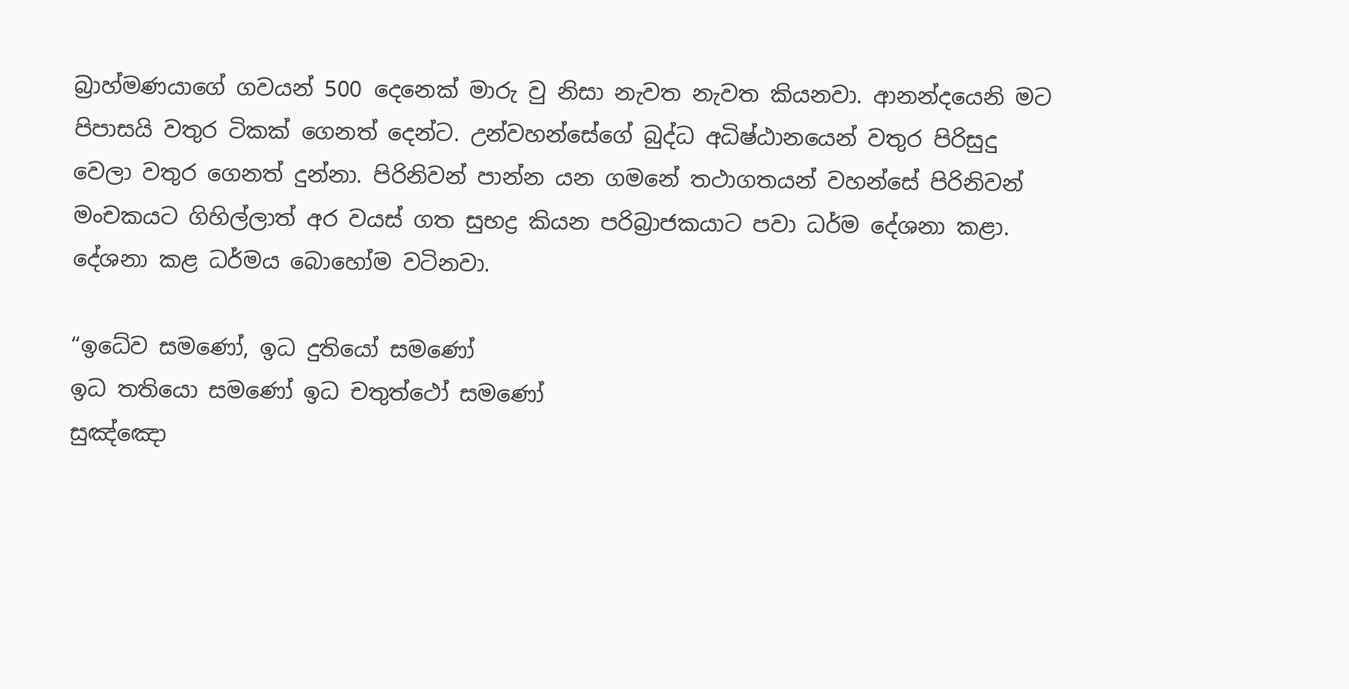බ්‍රාහ්මණයාගේ ගවයන් 500 දෙනෙක් මාරු වු නිසා නැවත නැවත කියනවා. ආනන්දයෙනි මට පිපාසයි වතුර ටිකක් ගෙනත් දෙන්ට. උන්වහන්සේගේ බුද්ධ අධිෂ්ඨානයෙන් වතුර පිරිසුදු වෙලා වතුර ගෙනත් දුන්නා. පිරිනිවන් පාන්න යන ගමනේ තථාගතයන් වහන්සේ පිරිනිවන් මංචකයට ගිහිල්ලාත් අර වයස් ගත සුභද්‍ර කියන පරිබ්‍රාජකයාට පවා ධර්ම දේශනා කළා. දේශනා කළ ධර්මය බොහෝම වටිනවා.

“ඉධේව සමණෝ, ඉධ දුතියෝ සමණෝ
ඉධ තතියො සමණෝ ඉධ චතුත්ථෝ සමණෝ
සුඤ්ඤො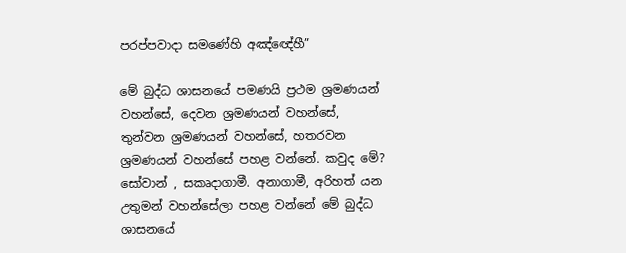පරප්පවාදා සමණේහි අඤ්ඥේහී”

මේ බුද්ධ ශාසනයේ පමණයි ප්‍රථම ශ්‍රමණයන් වහන්සේ, දෙවන ශ්‍රමණයන් වහන්සේ, තුන්වන ශ්‍රමණයන් වහන්සේ, හතරවන ශ්‍රමණයන් වහන්සේ පහළ වන්නේ. කවුද මේ? සෝවාන් , සකෘදාගාමී. අනාගාමී, අරිහත් යන උතුමන් වහන්සේලා පහළ වන්නේ මේ බුද්ධ ශාසනයේ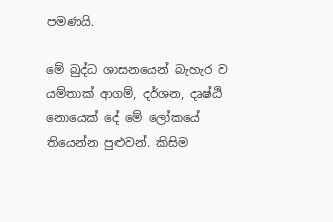පමණයි.

මේ බුද්ධ ශාසනයෙන් බැහැර ව යම්තාක් ආගම්, දර්ශන, දෘෂ්ඨි නොයෙක් දේ මේ ලෝකයේ තියෙන්න පුළුවන්. කිසිම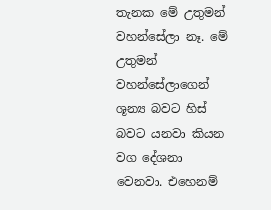තැනක මේ උතුමන් වහන්සේලා නෑ. මේ උතුමන් වහන්සේලාගෙන් ශූන්‍ය බවට හිස් බවට යනවා කියන වග දේශනා වෙනවා. එහෙනම්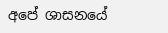අපේ ශාසනයේ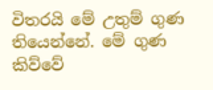විතරයි මේ උතුම් ගුණ තියෙන්නේ. මේ ගුණ කිව්වේ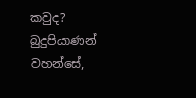කවුද? බුදුපියාණන් වහන්සේ,